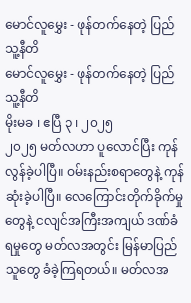မောင်လူမွှေး - ဖုန်တက်နေတဲ့ ပြည်သူ့နီတိ
မောင်လူမွှေး - ဖုန်တက်နေတဲ့ ပြည်သူ့နီတိ
မိုးမခ ၊ ဧပြီ ၃ ၊ ၂၀၂၅
၂၀၂၅ မတ်လဟာ ပူလောင်ပြီး ကုန်လွန်ခဲ့ပါပြီ။ ဝမ်းနည်းစရာတွေနဲ့ ကုန်ဆုံးခဲ့ပါပြီ။ လေကြောင်းတိုက်ခိုက်မှုတွေနဲ့ ငလျင်အကြီးအကျယ် ဒဏ်ခံရမှုတွေ မတ်လအတွင်း မြန်မာပြည်သူတွေ ခံခဲ့ကြရတယ်။ မတ်လအ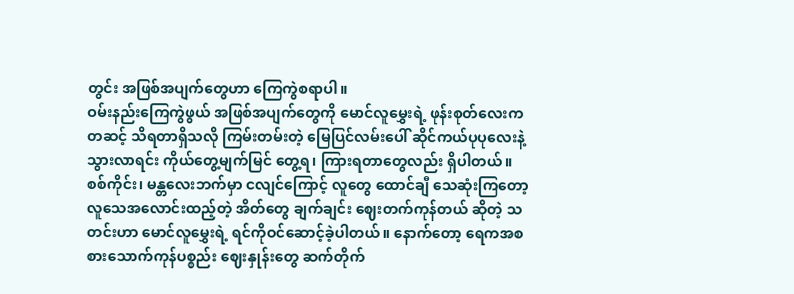တွင်း အဖြစ်အပျက်တွေဟာ ကြေကွဲစရာပါ။
ဝမ်းနည်းကြေကွဲဖွယ် အဖြစ်အပျက်တွေကို မောင်လူမွှေးရဲ့ ဖုန်းစုတ်လေးကတဆင့် သိရတာရှိသလို ကြမ်းတမ်းတဲ့ မြေပြင်လမ်းပေါ် ဆိုင်ကယ်ပုပုလေးနဲ့ သွားလာရင်း ကိုယ်တွေ့မျက်မြင် တွေ့ရ၊ ကြားရတာတွေလည်း ရှိပါတယ်။
စစ်ကိုင်း၊ မန္တလေးဘက်မှာ ငလျင်ကြောင့် လူတွေ ထောင်ချီ သေဆုံးကြတော့ လူသေအလောင်းထည့်တဲ့ အိတ်တွေ ချက်ချင်း ဈေးတက်ကုန်တယ် ဆိုတဲ့ သတင်းဟာ မောင်လူမွှေးရဲ့ ရင်ကိုဝင်ဆောင့်ခဲ့ပါတယ်။ နောက်တော့ ရေကအစ စားသောက်ကုန်ပစ္စည်း ဈေးနှုန်းတွေ ဆက်တိုက်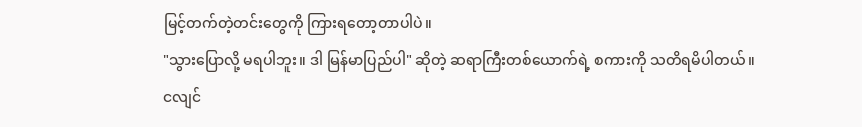မြင့်တက်တဲ့တင်းတွေကို ကြားရတော့တာပါပဲ။
"သွားပြောလို့ မရပါဘူး။ ဒါ မြန်မာပြည်ပါ" ဆိုတဲ့ ဆရာကြီးတစ်ယောက်ရဲ့ စကားကို သတိရမိပါတယ်။
ငလျင်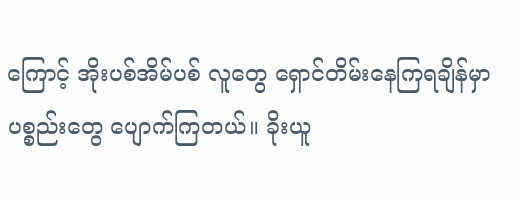ကြောင့် အိုးပစ်အိမ်ပစ် လူတွေ ရှောင်တိမ်းနေကြရချိန်မှာ ပစ္စည်းတွေ ပျောက်ကြတယ်။ ခိုးယူ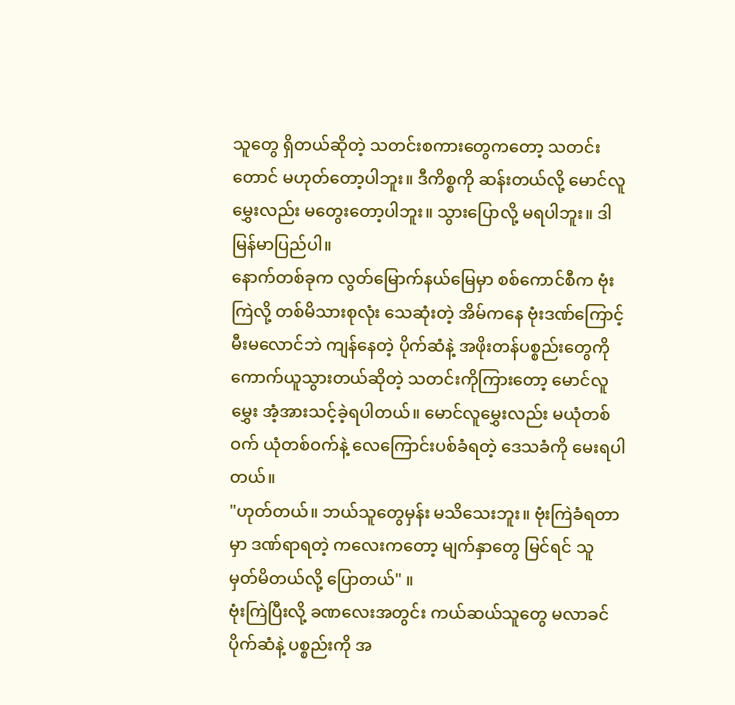သူတွေ ရှိတယ်ဆိုတဲ့ သတင်းစကားတွေကတော့ သတင်းတောင် မဟုတ်တော့ပါဘူး။ ဒီကိစ္စကို ဆန်းတယ်လို့ မောင်လူမွှေးလည်း မတွေးတော့ပါဘူး။ သွားပြောလို့ မရပါဘူး။ ဒါ မြန်မာပြည်ပါ။
နောက်တစ်ခုက လွတ်မြောက်နယ်မြေမှာ စစ်ကောင်စီက ဗုံးကြဲလို့ တစ်မိသားစုလုံး သေဆုံးတဲ့ အိမ်ကနေ ဗုံးဒဏ်ကြောင့် မီးမလောင်ဘဲ ကျန်နေတဲ့ ပိုက်ဆံနဲ့ အဖိုးတန်ပစ္စည်းတွေကို ကောက်ယူသွားတယ်ဆိုတဲ့ သတင်းကိုကြားတော့ မောင်လူမွှေး အံ့အားသင့်ခဲ့ရပါတယ်။ မောင်လူမွှေးလည်း မယုံတစ်ဝက် ယုံတစ်ဝက်နဲ့ လေကြောင်းပစ်ခံရတဲ့ ဒေသခံကို မေးရပါတယ်။
"ဟုတ်တယ်။ ဘယ်သူတွေမှန်း မသိသေးဘူး။ ဗုံးကြဲခံရတာမှာ ဒဏ်ရာရတဲ့ ကလေးကတော့ မျက်နှာတွေ မြင်ရင် သူ မှတ်မိတယ်လို့ ပြောတယ်" ။
ဗုံးကြဲပြီးလို့ ခဏလေးအတွင်း ကယ်ဆယ်သူတွေ မလာခင် ပိုက်ဆံနဲ့ ပစ္စည်းကို အ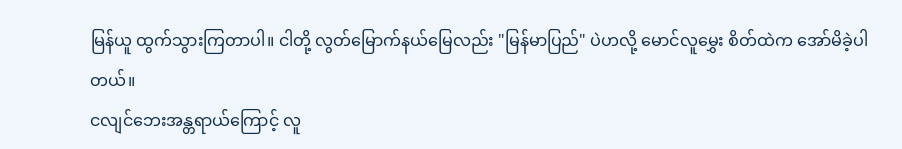မြန်ယူ ထွက်သွားကြတာပါ။ ငါတို့ လွတ်မြောက်နယ်မြေလည်း "မြန်မာပြည်" ပဲဟလို့ မောင်လူမွှေး စိတ်ထဲက အော်မိခဲ့ပါတယ်။
ငလျင်ဘေးအန္တရာယ်ကြောင့် လူ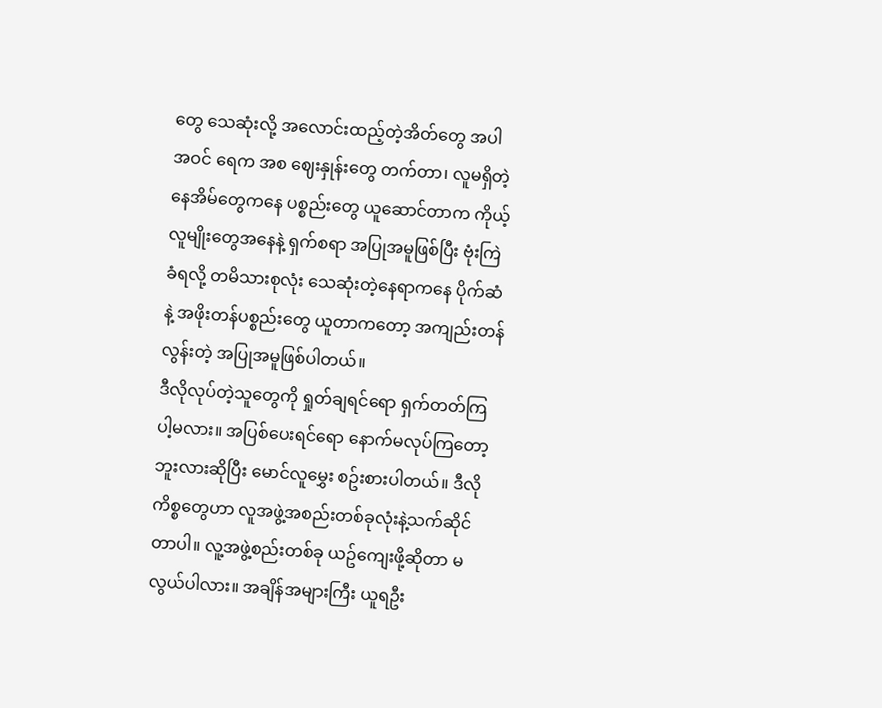တွေ သေဆုံးလို့ အလောင်းထည့်တဲ့အိတ်တွေ အပါအဝင် ရေက အစ ဈေးနှုန်းတွေ တက်တာ၊ လူမရှိတဲ့ နေအိမ်တွေကနေ ပစ္စည်းတွေ ယူဆောင်တာက ကိုယ့်လူမျိုးတွေအနေနဲ့ ရှက်စရာ အပြုအမူဖြစ်ပြီး ဗုံးကြဲခံရလို့ တမိသားစုလုံး သေဆုံးတဲ့နေရာကနေ ပိုက်ဆံနဲ့ အဖိုးတန်ပစ္စည်းတွေ ယူတာကတော့ အကျည်းတန်လွန်းတဲ့ အပြုအမူဖြစ်ပါတယ်။
ဒီလိုလုပ်တဲ့သူတွေကို ရှုတ်ချရင်ရော ရှက်တတ်ကြပါ့မလား။ အပြစ်ပေးရင်ရော နောက်မလုပ်ကြတော့ဘူးလားဆိုပြီး မောင်လူမွှေး စဥ်းစားပါတယ်။ ဒီလိုကိစ္စတွေဟာ လူအဖွဲ့အစည်းတစ်ခုလုံးနဲ့သက်ဆိုင်တာပါ။ လူ့အဖွဲ့စည်းတစ်ခု ယဥ်ကျေးဖို့ဆိုတာ မလွယ်ပါလား။ အချိန်အများကြီး ယူရဦး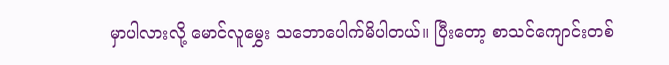မှာပါလားလို့ မောင်လူမွှေး သဘောပေါက်မိပါတယ်။ ပြီးတော့ စာသင်ကျောင်းတစ်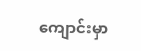ကျောင်းမှာ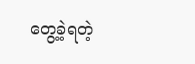တွေ့ခဲ့ရတဲ့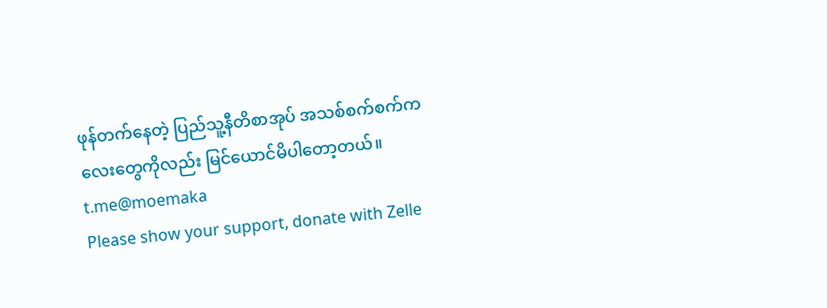ဖုန်တက်နေတဲ့ ပြည်သူ့နီတိစာအုပ် အသစ်စက်စက်ကလေးတွေကိုလည်း မြင်ယောင်မိပါတော့တယ်။
t.me@moemaka
Please show your support, donate with Zelle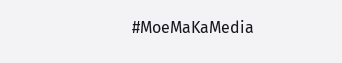#MoeMaKaMedia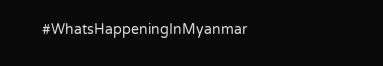#WhatsHappeningInMyanmar